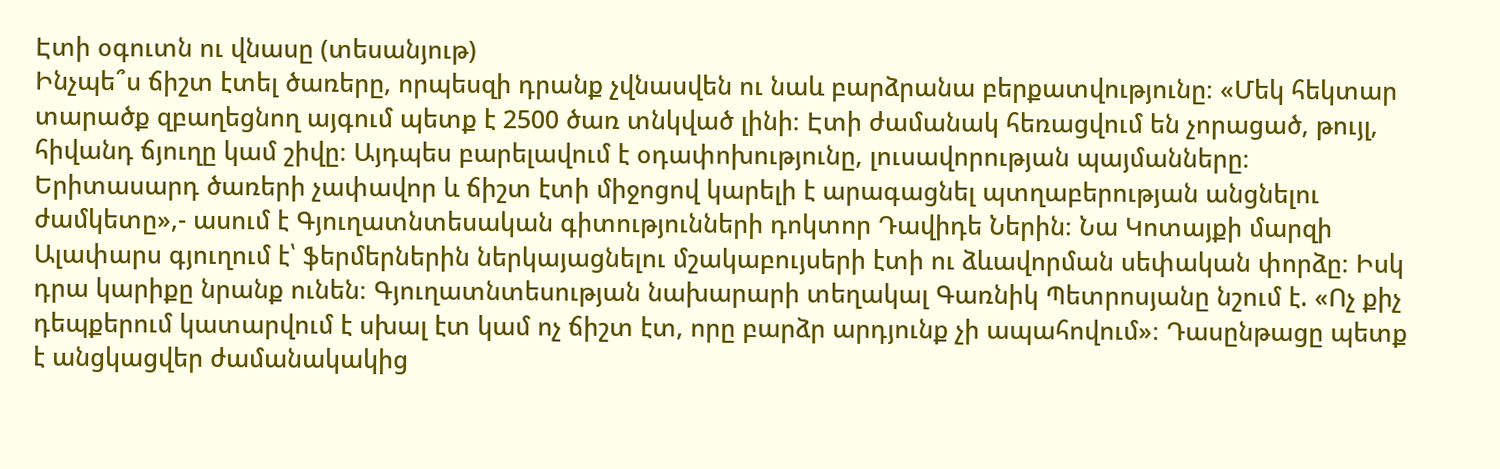Էտի օգուտն ու վնասը (տեսանյութ)
Ինչպե՞ս ճիշտ էտել ծառերը, որպեսզի դրանք չվնասվեն ու նաև բարձրանա բերքատվությունը։ «Մեկ հեկտար տարածք զբաղեցնող այգում պետք է 2500 ծառ տնկված լինի։ Էտի ժամանակ հեռացվում են չորացած, թույլ, հիվանդ ճյուղը կամ շիվը։ Այդպես բարելավում է օդափոխությունը, լուսավորության պայմանները։ Երիտասարդ ծառերի չափավոր և ճիշտ էտի միջոցով կարելի է արագացնել պտղաբերության անցնելու ժամկետը»,- ասում է Գյուղատնտեսական գիտությունների դոկտոր Դավիդե Ներին։ Նա Կոտայքի մարզի Ալափարս գյուղում է՝ ֆերմերներին ներկայացնելու մշակաբույսերի էտի ու ձևավորման սեփական փորձը։ Իսկ դրա կարիքը նրանք ունեն։ Գյուղատնտեսության նախարարի տեղակալ Գառնիկ Պետրոսյանը նշում է. «Ոչ քիչ դեպքերում կատարվում է սխալ էտ կամ ոչ ճիշտ էտ, որը բարձր արդյունք չի ապահովում»։ Դասընթացը պետք է անցկացվեր ժամանակակից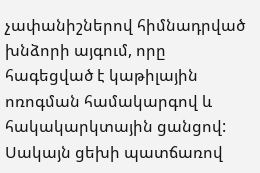չափանիշներով հիմնադրված խնձորի այգում, որը հագեցված է կաթիլային ոռոգման համակարգով և հակակարկտային ցանցով: Սակայն ցեխի պատճառով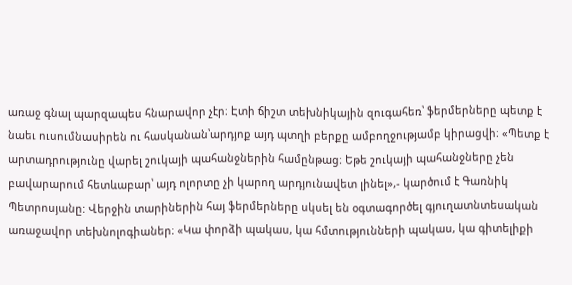առաջ գնալ պարզապես հնարավոր չէր։ Էտի ճիշտ տեխնիկային զուգահեռ՝ ֆերմերները պետք է նաեւ ուսումնասիրեն ու հասկանան՝արդյոք այդ պտղի բերքը ամբողջությամբ կիրացվի։ «Պետք է արտադրությունը վարել շուկայի պահանջներին համընթաց։ Եթե շուկայի պահանջները չեն բավարարում հետևաբար՝ այդ ոլորտը չի կարող արդյունավետ լինել»,- կարծում է Գառնիկ Պետրոսյանը: Վերջին տարիներին հայ ֆերմերները սկսել են օգտագործել գյուղատնտեսական առաջավոր տեխնոլոգիաներ։ «Կա փորձի պակաս, կա հմտությունների պակաս, կա գիտելիքի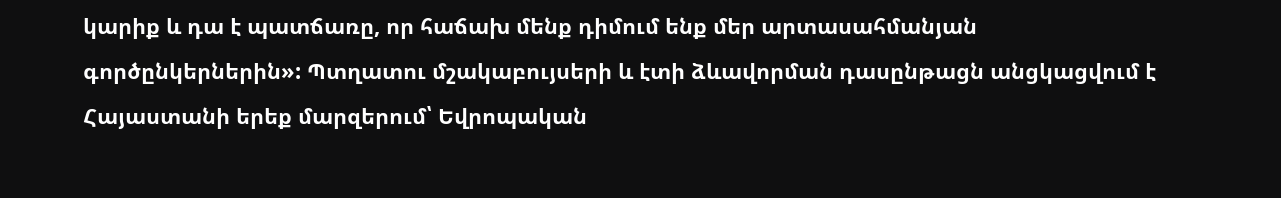կարիք և դա է պատճառը, որ հաճախ մենք դիմում ենք մեր արտասահմանյան գործընկերներին»: Պտղատու մշակաբույսերի և էտի ձևավորման դասընթացն անցկացվում է Հայաստանի երեք մարզերում՝ Եվրոպական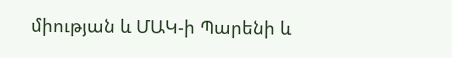միության և ՄԱԿ-ի Պարենի և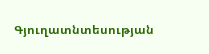Գյուղատնտեսության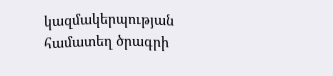կազմակերպության համատեղ ծրագրի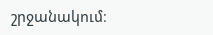շրջանակում։